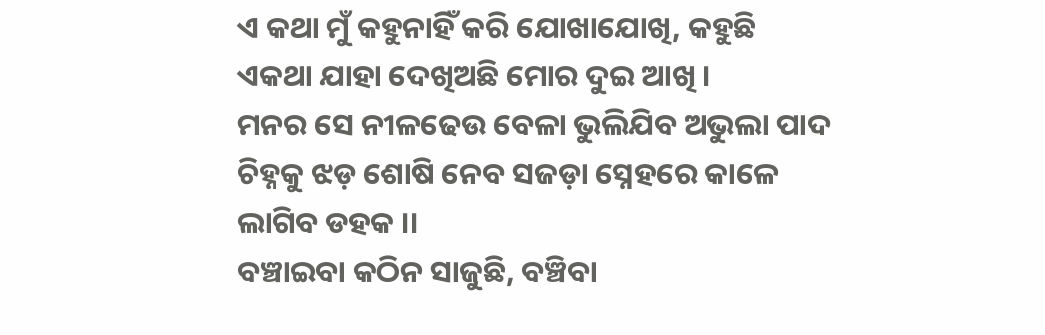ଏ କଥା ମୁଁ କହୁନାହିଁ କରି ଯୋଖାଯୋଖି, କହୁଛି ଏକଥା ଯାହା ଦେଖିଅଛି ମୋର ଦୁଇ ଆଖି ।
ମନର ସେ ନୀଳଢେଉ ବେଳା ଭୁଲିଯିବ ଅଭୁଲା ପାଦ ଚିହ୍ନକୁ ଝଡ଼ ଶୋଷି ନେବ ସଜଡ଼ା ସ୍ନେହରେ କାଳେ ଲାଗିବ ଡହକ ।।
ବଞ୍ଚାଇବା କଠିନ ସାଜୁଛି, ବଞ୍ଚିବା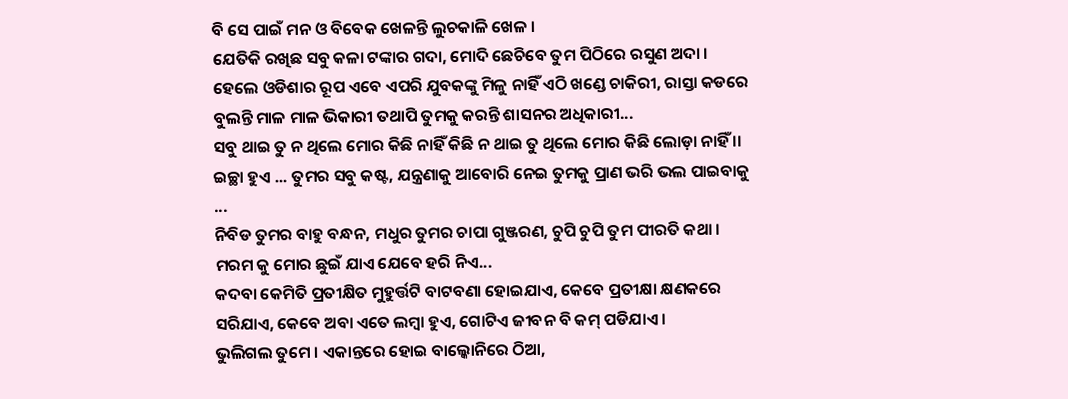ବି ସେ ପାଇଁ ମନ ଓ ବିବେକ ଖେଳନ୍ତି ଲୁଚକାଳି ଖେଳ ।
ଯେତିକି ରଖିଛ ସବୁ କଳା ଟଙ୍କାର ଗଦା, ମୋଦି ଛେଚିବେ ତୁମ ପିଠିରେ ରସୁଣ ଅଦା ।
ହେଲେ ଓଡିଶାର ରୂପ ଏବେ ଏପରି ଯୁବକଙ୍କୁ ମିଳୁ ନାହିଁ ଏଠି ଖଣ୍ଡେ ଚାକିରୀ, ରାସ୍ତା କଡରେ ବୁଲନ୍ତି ମାଳ ମାଳ ଭିକାରୀ ତଥାପି ତୁମକୁ କରନ୍ତି ଶାସନର ଅଧିକାରୀ...
ସବୁ ଥାଇ ତୁ ନ ଥିଲେ ମୋର କିଛି ନାହିଁ କିଛି ନ ଥାଇ ତୁ ଥିଲେ ମୋର କିଛି ଲୋଡ଼ା ନାହିଁ ।।
ଇଚ୍ଛା ହୁଏ ... ତୁମର ସବୁ କଷ୍ଟ, ଯନ୍ତ୍ରଣାକୁ ଆବୋରି ନେଇ ତୁମକୁ ପ୍ରାଣ ଭରି ଭଲ ପାଇବାକୁ ...
ନିବିଡ ତୁମର ବାହୁ ବନ୍ଧନ, ମଧୁର ତୁମର ଚାପା ଗୁଞ୍ଜରଣ, ଚୁପି ଚୁପି ତୁମ ପୀରତି କଥା । ମରମ କୁ ମୋର ଛୁଇଁ ଯାଏ ଯେବେ ହରି ନିଏ...
କଦବା କେମିତି ପ୍ରତୀକ୍ଷିତ ମୁହୁର୍ତ୍ତଟି ବାଟବଣା ହୋଇଯାଏ, କେବେ ପ୍ରତୀକ୍ଷା କ୍ଷଣକରେ ସରିଯାଏ, କେବେ ଅବା ଏତେ ଲମ୍ବା ହୁଏ, ଗୋଟିଏ ଜୀବନ ବି କମ୍ ପଡିଯାଏ ।
ଭୁଲିଗଲ ତୁମେ । ଏକାନ୍ତରେ ହୋଇ ବାଲ୍କୋନିରେ ଠିଆ,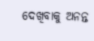ଦେଖିବାକୁ ଅନନ୍ତ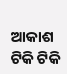ଆକାଶ ଟିକି ଟିକି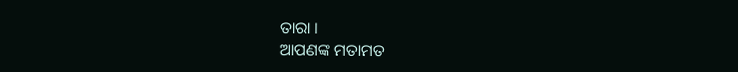ତାରା ।
ଆପଣଙ୍କ ମତାମତ